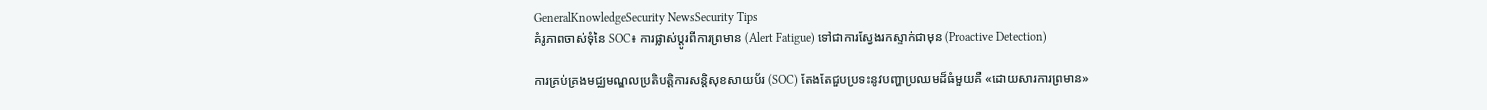GeneralKnowledgeSecurity NewsSecurity Tips
គំរូភាពចាស់ទុំនៃ SOC៖ ការផ្លាស់ប្តូរពីការព្រមាន (Alert Fatigue) ទៅជាការស្វែងរកស្ទាក់ជាមុន (Proactive Detection)

ការគ្រប់គ្រងមជ្ឈមណ្ឌលប្រតិបត្តិការសន្តិសុខសាយប័រ (SOC) តែងតែជួបប្រទះនូវបញ្ហាប្រឈមដ៏ធំមួយគឺ «ដោយសារការព្រមាន»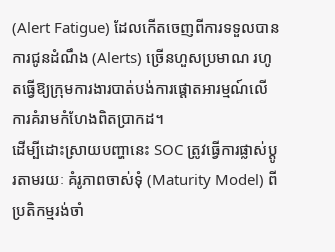(Alert Fatigue) ដែលកើតចេញពីការទទួលបានការជូនដំណឹង (Alerts) ច្រើនហួសប្រមាណ រហូតធ្វើឱ្យក្រុមការងារបាត់បង់ការផ្តោតអារម្មណ៍លើការគំរាមកំហែងពិតប្រាកដ។
ដើម្បីដោះស្រាយបញ្ហានេះ SOC ត្រូវធ្វើការផ្លាស់ប្តូរតាមរយៈ គំរូភាពចាស់ទុំ (Maturity Model) ពីប្រតិកម្មរង់ចាំ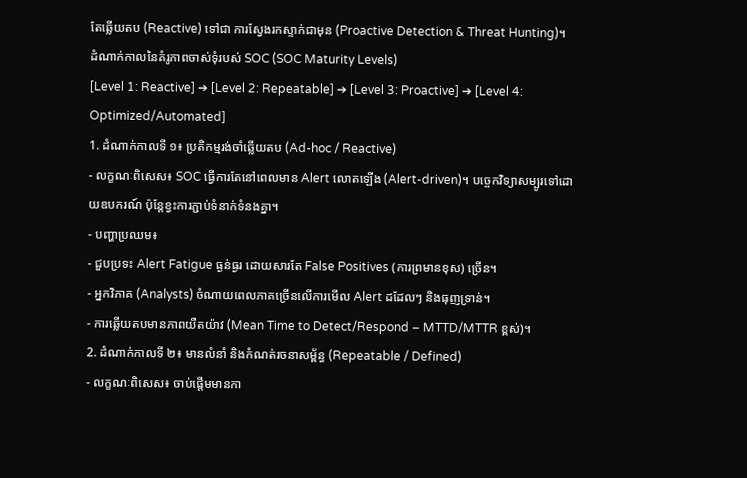តែឆ្លើយតប (Reactive) ទៅជា ការស្វែងរកស្ទាក់ជាមុន (Proactive Detection & Threat Hunting)។
ដំណាក់កាលនៃគំរូភាពចាស់ទុំរបស់ SOC (SOC Maturity Levels)
[Level 1: Reactive] ➔ [Level 2: Repeatable] ➔ [Level 3: Proactive] ➔ [Level 4: Optimized/Automated]
1. ដំណាក់កាលទី ១៖ ប្រតិកម្មរង់ចាំឆ្លើយតប (Ad-hoc / Reactive)
- លក្ខណៈពិសេស៖ SOC ធ្វើការតែនៅពេលមាន Alert លោតឡើង (Alert-driven)។ បច្ចេកវិទ្យាសម្បូរទៅដោយឧបករណ៍ ប៉ុន្តែខ្វះការភ្ជាប់ទំនាក់ទំនងគ្នា។
- បញ្ហាប្រឈម៖
- ជួបប្រទះ Alert Fatigue ធ្ងន់ធ្ងរ ដោយសារតែ False Positives (ការព្រមានខុស) ច្រើន។
- អ្នកវិភាគ (Analysts) ចំណាយពេលភាគច្រើនលើការមើល Alert ដដែលៗ និងធុញទ្រាន់។
- ការឆ្លើយតបមានភាពយឺតយ៉ាវ (Mean Time to Detect/Respond – MTTD/MTTR ខ្ពស់)។
2. ដំណាក់កាលទី ២៖ មានលំនាំ និងកំណត់រចនាសម្ព័ន្ធ (Repeatable / Defined)
- លក្ខណៈពិសេស៖ ចាប់ផ្តើមមានកា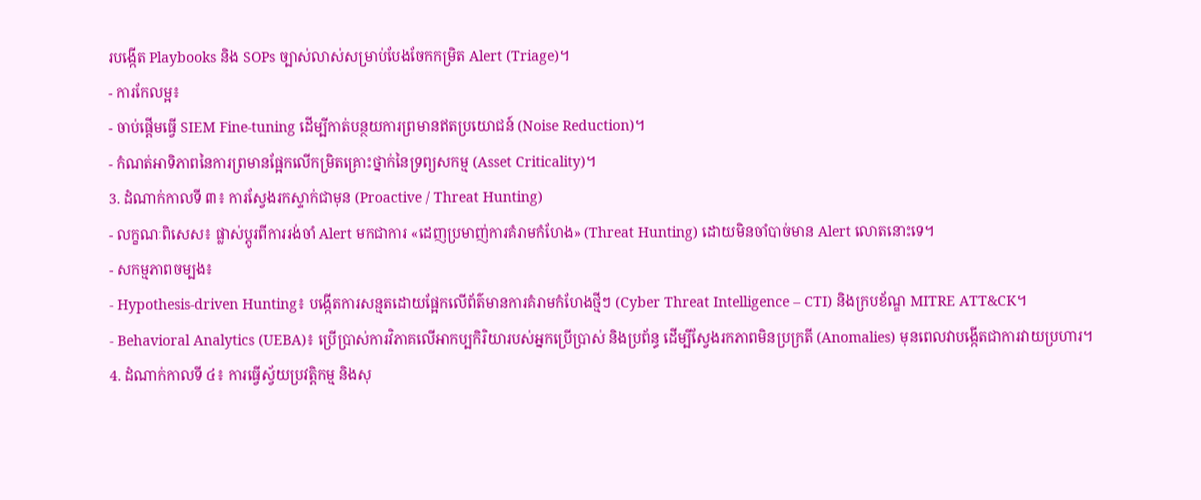របង្កើត Playbooks និង SOPs ច្បាស់លាស់សម្រាប់បែងចែកកម្រិត Alert (Triage)។
- ការកែលម្អ៖
- ចាប់ផ្តើមធ្វើ SIEM Fine-tuning ដើម្បីកាត់បន្ថយការព្រមានឥតប្រយោជន៍ (Noise Reduction)។
- កំណត់អាទិភាពនៃការព្រមានផ្អែកលើកម្រិតគ្រោះថ្នាក់នៃទ្រព្យសកម្ម (Asset Criticality)។
3. ដំណាក់កាលទី ៣៖ ការស្វែងរកស្ទាក់ជាមុន (Proactive / Threat Hunting)
- លក្ខណៈពិសេស៖ ផ្លាស់ប្តូរពីការរង់ចាំ Alert មកជាការ «ដេញប្រមាញ់ការគំរាមកំហែង» (Threat Hunting) ដោយមិនចាំបាច់មាន Alert លោតនោះទេ។
- សកម្មភាពចម្បង៖
- Hypothesis-driven Hunting៖ បង្កើតការសន្មតដោយផ្អែកលើព័ត៌មានការគំរាមកំហែងថ្មីៗ (Cyber Threat Intelligence – CTI) និងក្របខ័ណ្ឌ MITRE ATT&CK។
- Behavioral Analytics (UEBA)៖ ប្រើប្រាស់ការវិភាគលើអាកប្បកិរិយារបស់អ្នកប្រើប្រាស់ និងប្រព័ន្ធ ដើម្បីស្វែងរកភាពមិនប្រក្រតី (Anomalies) មុនពេលវាបង្កើតជាការវាយប្រហារ។
4. ដំណាក់កាលទី ៤៖ ការធ្វើស្វ័យប្រវត្តិកម្ម និងសុ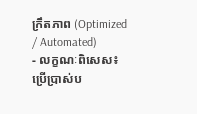ក្រឹតភាព (Optimized / Automated)
- លក្ខណៈពិសេស៖ ប្រើប្រាស់ប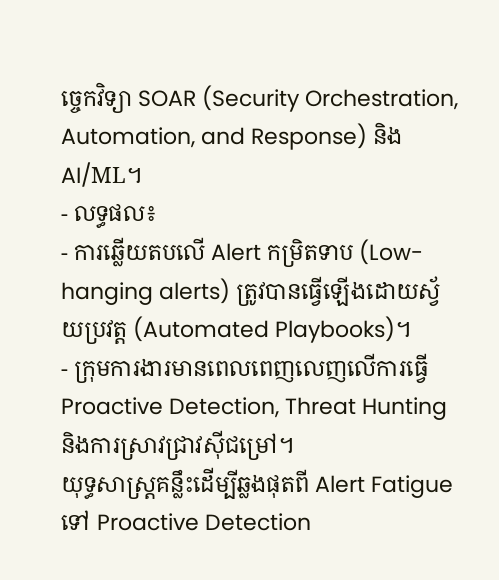ច្ចេកវិទ្យា SOAR (Security Orchestration, Automation, and Response) និង AI/ML។
- លទ្ធផល៖
- ការឆ្លើយតបលើ Alert កម្រិតទាប (Low-hanging alerts) ត្រូវបានធ្វើឡើងដោយស្វ័យប្រវត្ត (Automated Playbooks)។
- ក្រុមការងារមានពេលពេញលេញលើការធ្វើ Proactive Detection, Threat Hunting និងការស្រាវជ្រាវស៊ីជម្រៅ។
យុទ្ធសាស្ត្រគន្លឹះដើម្បីឆ្លងផុតពី Alert Fatigue ទៅ Proactive Detection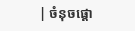| ចំនុចផ្តោ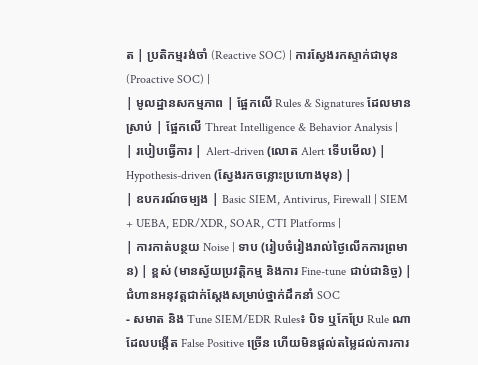ត | ប្រតិកម្មរង់ចាំ (Reactive SOC) | ការស្វែងរកស្ទាក់ជាមុន (Proactive SOC) |
| មូលដ្ឋានសកម្មភាព | ផ្អែកលើ Rules & Signatures ដែលមានស្រាប់ | ផ្អែកលើ Threat Intelligence & Behavior Analysis |
| របៀបធ្វើការ | Alert-driven (លោត Alert ទើបមើល) | Hypothesis-driven (ស្វែងរកចន្លោះប្រហោងមុន) |
| ឧបករណ៍ចម្បង | Basic SIEM, Antivirus, Firewall | SIEM + UEBA, EDR/XDR, SOAR, CTI Platforms |
| ការកាត់បន្ថយ Noise | ទាប (រៀបចំរៀងរាល់ថ្ងៃលើកការព្រមាន) | ខ្ពស់ (មានស្វ័យប្រវត្តិកម្ម និងការ Fine-tune ជាប់ជានិច្ច) |
ជំហានអនុវត្តជាក់ស្តែងសម្រាប់ថ្នាក់ដឹកនាំ SOC
- សមាត និង Tune SIEM/EDR Rules៖ បិទ ឬកែប្រែ Rule ណាដែលបង្កើត False Positive ច្រើន ហើយមិនផ្តល់តម្លៃដល់ការការ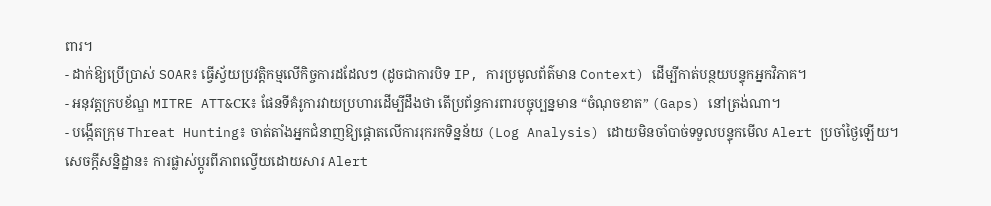ពារ។
- ដាក់ឱ្យប្រើប្រាស់ SOAR៖ ធ្វើស្វ័យប្រវត្តិកម្មលើកិច្ចការដដែលៗ (ដូចជាការបិទ IP, ការប្រមូលព័ត៌មាន Context) ដើម្បីកាត់បន្ថយបន្ទុកអ្នកវិភាគ។
- អនុវត្តក្របខ័ណ្ឌ MITRE ATT&CK៖ ផែនទីគំរូការវាយប្រហារដើម្បីដឹងថា តើប្រព័ន្ធការពារបច្ចុប្បន្នមាន “ចំណុចខាត” (Gaps) នៅត្រង់ណា។
- បង្កើតក្រុម Threat Hunting៖ ចាត់តាំងអ្នកជំនាញឱ្យផ្តោតលើការរុករកទិន្នន័យ (Log Analysis) ដោយមិនចាំបាច់ទទួលបន្ទុកមើល Alert ប្រចាំថ្ងៃឡើយ។
សេចក្តីសន្និដ្ឋាន៖ ការផ្លាស់ប្តូរពីភាពល្វើយដោយសារ Alert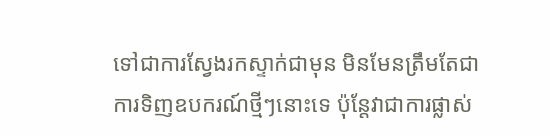ទៅជាការស្វែងរកស្ទាក់ជាមុន មិនមែនត្រឹមតែជាការទិញឧបករណ៍ថ្មីៗនោះទេ ប៉ុន្តែវាជាការផ្លាស់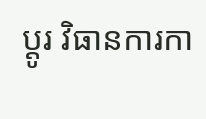ប្តូរ វិធានការកា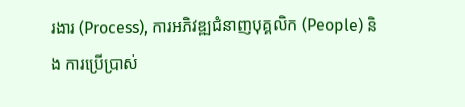រងារ (Process), ការអភិវឌ្ឍជំនាញបុគ្គលិក (People) និង ការប្រើប្រាស់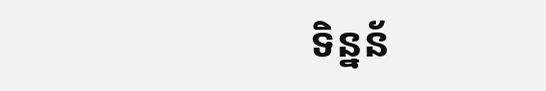ទិន្នន័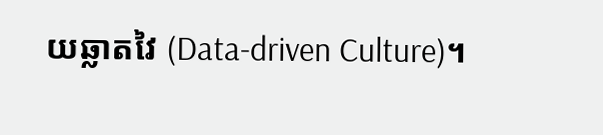យឆ្លាតវៃ (Data-driven Culture)។